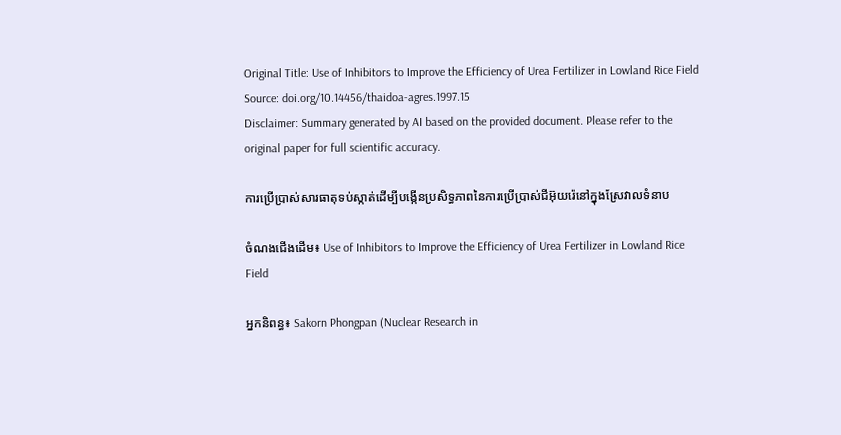Original Title: Use of Inhibitors to Improve the Efficiency of Urea Fertilizer in Lowland Rice Field
Source: doi.org/10.14456/thaidoa-agres.1997.15
Disclaimer: Summary generated by AI based on the provided document. Please refer to the original paper for full scientific accuracy.

ការប្រើប្រាស់សារធាតុទប់ស្កាត់ដើម្បីបង្កើនប្រសិទ្ធភាពនៃការប្រើប្រាស់ជីអ៊ុយរ៉េនៅក្នុងស្រែវាលទំនាប

ចំណងជើងដើម៖ Use of Inhibitors to Improve the Efficiency of Urea Fertilizer in Lowland Rice Field

អ្នកនិពន្ធ៖ Sakorn Phongpan (Nuclear Research in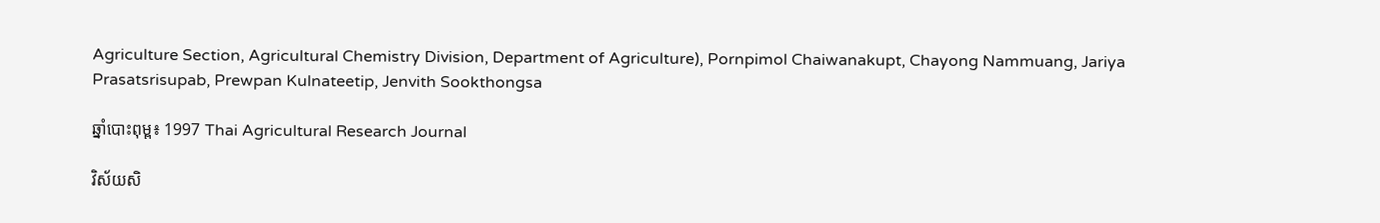Agriculture Section, Agricultural Chemistry Division, Department of Agriculture), Pornpimol Chaiwanakupt, Chayong Nammuang, Jariya Prasatsrisupab, Prewpan Kulnateetip, Jenvith Sookthongsa

ឆ្នាំបោះពុម្ព៖ 1997 Thai Agricultural Research Journal

វិស័យសិ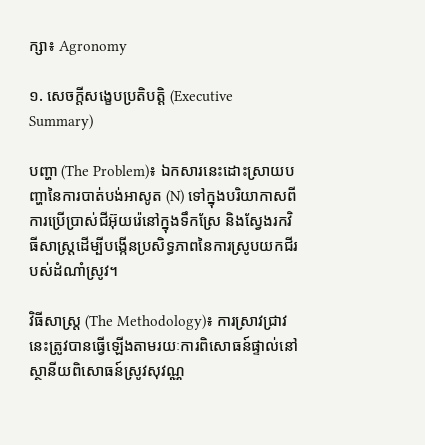ក្សា៖ Agronomy

១. សេចក្តីសង្ខេបប្រតិបត្តិ (Executive Summary)

បញ្ហា (The Problem)៖ ឯកសារនេះដោះស្រាយបញ្ហានៃការបាត់បង់អាសូត (N) ទៅក្នុងបរិយាកាសពីការប្រើប្រាស់ជីអ៊ុយរ៉េនៅក្នុងទឹកស្រែ និងស្វែងរកវិធីសាស្រ្តដើម្បីបង្កើនប្រសិទ្ធភាពនៃការស្រូបយកជីរបស់ដំណាំស្រូវ។

វិធីសាស្ត្រ (The Methodology)៖ ការស្រាវជ្រាវនេះត្រូវបានធ្វើឡើងតាមរយៈការពិសោធន៍ផ្ទាល់នៅស្ថានីយពិសោធន៍ស្រូវសុវណ្ណ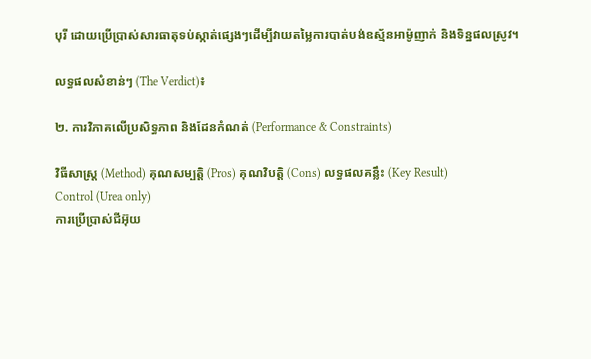បុរី ដោយប្រើប្រាស់សារធាតុទប់ស្កាត់ផ្សេងៗដើម្បីវាយតម្លៃការបាត់បង់ឧស្ម័នអាម៉ូញាក់ និងទិន្នផលស្រូវ។

លទ្ធផលសំខាន់ៗ (The Verdict)៖

២. ការវិភាគលើប្រសិទ្ធភាព និងដែនកំណត់ (Performance & Constraints)

វិធីសាស្ត្រ (Method) គុណសម្បត្តិ (Pros) គុណវិបត្តិ (Cons) លទ្ធផលគន្លឹះ (Key Result)
Control (Urea only)
ការប្រើប្រាស់ជីអ៊ុយ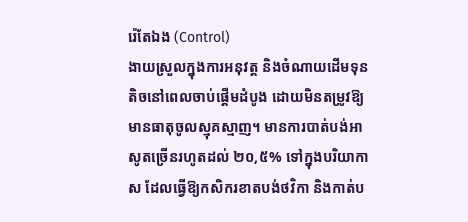រ៉េតែឯង (Control)
ងាយស្រួលក្នុងការអនុវត្ត និងចំណាយដើមទុនតិចនៅពេលចាប់ផ្តើមដំបូង ដោយមិនតម្រូវឱ្យមានធាតុចូលស្មុគស្មាញ។ មានការបាត់បង់អាសូតច្រើនរហូតដល់ ២០,៥% ទៅក្នុងបរិយាកាស ដែលធ្វើឱ្យកសិករខាតបង់ថវិកា និងកាត់ប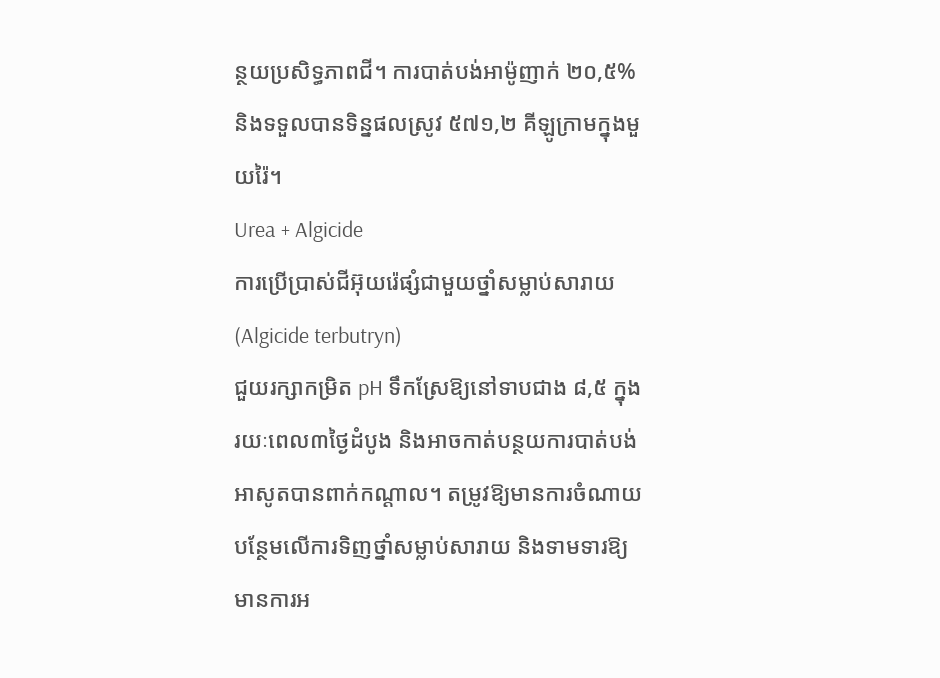ន្ថយប្រសិទ្ធភាពជី។ ការបាត់បង់អាម៉ូញាក់ ២០,៥% និងទទួលបានទិន្នផលស្រូវ ៥៧១,២ គីឡូក្រាមក្នុងមួយរ៉ៃ។
Urea + Algicide
ការប្រើប្រាស់ជីអ៊ុយរ៉េផ្សំជាមួយថ្នាំសម្លាប់សារាយ (Algicide terbutryn)
ជួយរក្សាកម្រិត pH ទឹកស្រែឱ្យនៅទាបជាង ៨,៥ ក្នុងរយៈពេល៣ថ្ងៃដំបូង និងអាចកាត់បន្ថយការបាត់បង់អាសូតបានពាក់កណ្តាល។ តម្រូវឱ្យមានការចំណាយបន្ថែមលើការទិញថ្នាំសម្លាប់សារាយ និងទាមទារឱ្យមានការអ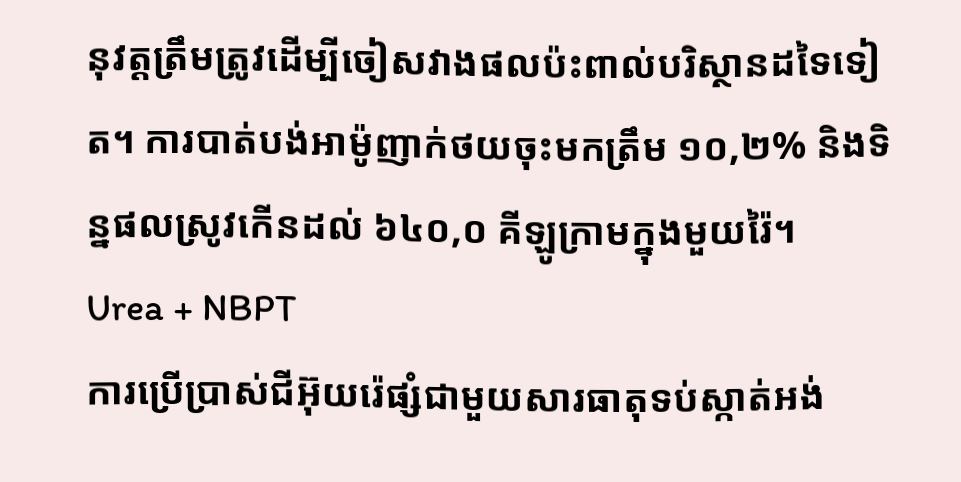នុវត្តត្រឹមត្រូវដើម្បីចៀសវាងផលប៉ះពាល់បរិស្ថានដទៃទៀត។ ការបាត់បង់អាម៉ូញាក់ថយចុះមកត្រឹម ១០,២% និងទិន្នផលស្រូវកើនដល់ ៦៤០,០ គីឡូក្រាមក្នុងមួយរ៉ៃ។
Urea + NBPT
ការប្រើប្រាស់ជីអ៊ុយរ៉េផ្សំជាមួយសារធាតុទប់ស្កាត់អង់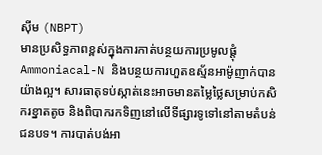ស៊ីម (NBPT)
មានប្រសិទ្ធភាពខ្ពស់ក្នុងការកាត់បន្ថយការប្រមូលផ្តុំ Ammoniacal-N និងបន្ថយការហួតឧស្ម័នអាម៉ូញាក់បានយ៉ាងល្អ។ សារធាតុទប់ស្កាត់នេះអាចមានតម្លៃថ្លៃសម្រាប់កសិករខ្នាតតូច និងពិបាករកទិញនៅលើទីផ្សារទូទៅនៅតាមតំបន់ជនបទ។ ការបាត់បង់អា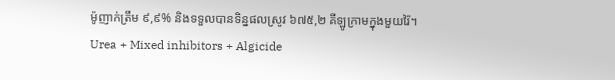ម៉ូញាក់ត្រឹម ៩,៩% និងទទួលបានទិន្នផលស្រូវ ៦៧៥,២ គីឡូក្រាមក្នុងមួយរ៉ៃ។
Urea + Mixed inhibitors + Algicide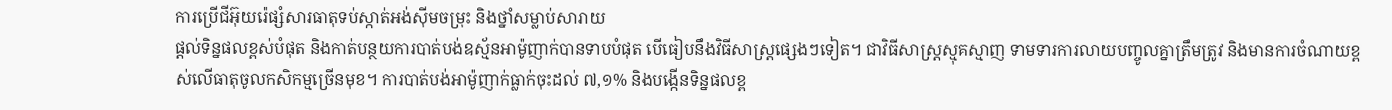ការប្រើជីអ៊ុយរ៉េផ្សំសារធាតុទប់ស្កាត់អង់ស៊ីមចម្រុះ និងថ្នាំសម្លាប់សារាយ
ផ្តល់ទិន្នផលខ្ពស់បំផុត និងកាត់បន្ថយការបាត់បង់ឧស្ម័នអាម៉ូញាក់បានទាបបំផុត បើធៀបនឹងវិធីសាស្ត្រផ្សេងៗទៀត។ ជាវិធីសាស្ត្រស្មុគស្មាញ ទាមទារការលាយបញ្ចូលគ្នាត្រឹមត្រូវ និងមានការចំណាយខ្ពស់លើធាតុចូលកសិកម្មច្រើនមុខ។ ការបាត់បង់អាម៉ូញាក់ធ្លាក់ចុះដល់ ៧,១% និងបង្កើនទិន្នផលខ្ព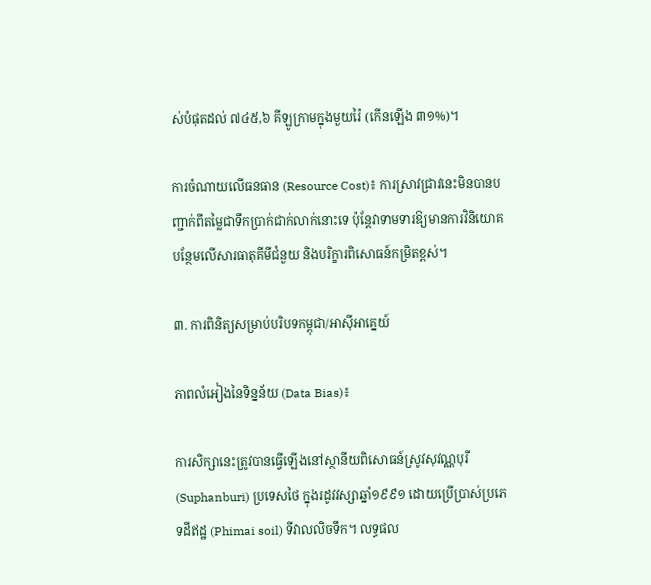ស់បំផុតដល់ ៧៤៥,៦ គីឡូក្រាមក្នុងមួយរ៉ៃ (កើនឡើង ៣១%)។

ការចំណាយលើធនធាន (Resource Cost)៖ ការស្រាវជ្រាវនេះមិនបានបញ្ជាក់ពីតម្លៃជាទឹកប្រាក់ជាក់លាក់នោះទេ ប៉ុន្តែវាទាមទារឱ្យមានការវិនិយោគបន្ថែមលើសារធាតុគីមីជំនួយ និងបរិក្ខារពិសោធន៍កម្រិតខ្ពស់។

៣. ការពិនិត្យសម្រាប់បរិបទកម្ពុជា/អាស៊ីអាគ្នេយ៍

ភាពលំអៀងនៃទិន្នន័យ (Data Bias)៖

ការសិក្សានេះត្រូវបានធ្វើឡើងនៅស្ថានីយពិសោធន៍ស្រូវសុវណ្ណបុរី (Suphanburi) ប្រទេសថៃ ក្នុងរដូវវស្សាឆ្នាំ១៩៩១ ដោយប្រើប្រាស់ប្រភេទដីឥដ្ឋ (Phimai soil) ទីវាលលិចទឹក។ លទ្ធផល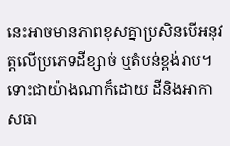នេះអាចមានភាពខុសគ្នាប្រសិនបើអនុវត្តលើប្រភេទដីខ្សាច់ ឬតំបន់ខ្ពង់រាប។ ទោះជាយ៉ាងណាក៏ដោយ ដីនិងអាកាសធា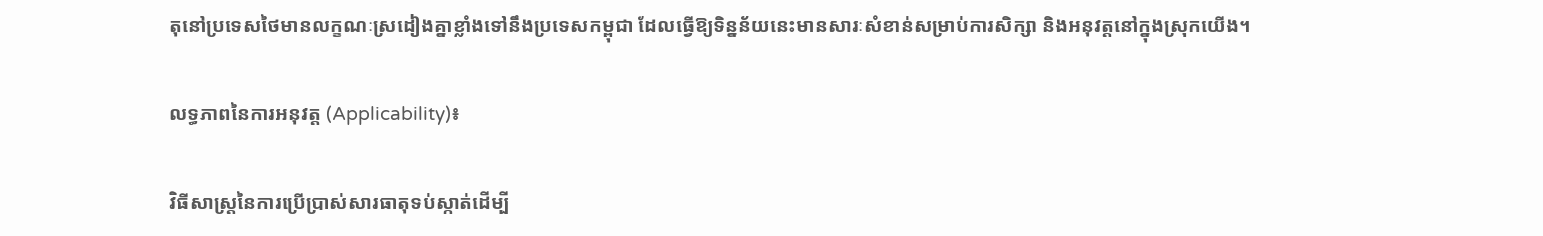តុនៅប្រទេសថៃមានលក្ខណៈស្រដៀងគ្នាខ្លាំងទៅនឹងប្រទេសកម្ពុជា ដែលធ្វើឱ្យទិន្នន័យនេះមានសារៈសំខាន់សម្រាប់ការសិក្សា និងអនុវត្តនៅក្នុងស្រុកយើង។

លទ្ធភាពនៃការអនុវត្ត (Applicability)៖

វិធីសាស្ត្រនៃការប្រើប្រាស់សារធាតុទប់ស្កាត់ដើម្បី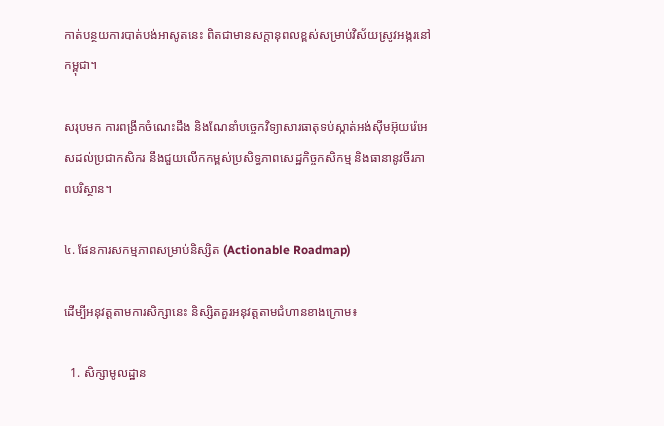កាត់បន្ថយការបាត់បង់អាសូតនេះ ពិតជាមានសក្តានុពលខ្ពស់សម្រាប់វិស័យស្រូវអង្ករនៅកម្ពុជា។

សរុបមក ការពង្រីកចំណេះដឹង និងណែនាំបច្ចេកវិទ្យាសារធាតុទប់ស្កាត់អង់ស៊ីមអ៊ុយរ៉េអេសដល់ប្រជាកសិករ នឹងជួយលើកកម្ពស់ប្រសិទ្ធភាពសេដ្ឋកិច្ចកសិកម្ម និងធានានូវចីរភាពបរិស្ថាន។

៤. ផែនការសកម្មភាពសម្រាប់និស្សិត (Actionable Roadmap)

ដើម្បីអនុវត្តតាមការសិក្សានេះ និស្សិតគួរអនុវត្តតាមជំហានខាងក្រោម៖

  1. សិក្សាមូលដ្ឋាន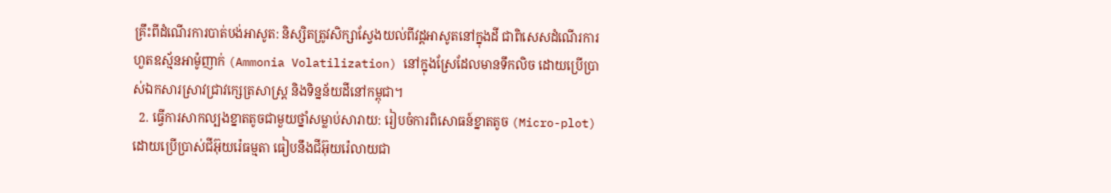គ្រឹះពីដំណើរការបាត់បង់អាសូត: និស្សិតត្រូវសិក្សាស្វែងយល់ពីវដ្តអាសូតនៅក្នុងដី ជាពិសេសដំណើរការហួតឧស្ម័នអាម៉ូញាក់ (Ammonia Volatilization) នៅក្នុងស្រែដែលមានទឹកលិច ដោយប្រើប្រាស់ឯកសារស្រាវជ្រាវក្សេត្រសាស្ត្រ និងទិន្នន័យដីនៅកម្ពុជា។
  2. ធ្វើការសាកល្បងខ្នាតតូចជាមួយថ្នាំសម្លាប់សារាយ: រៀបចំការពិសោធន៍ខ្នាតតូច (Micro-plot) ដោយប្រើប្រាស់ជីអ៊ុយរ៉េធម្មតា ធៀបនឹងជីអ៊ុយរ៉េលាយជា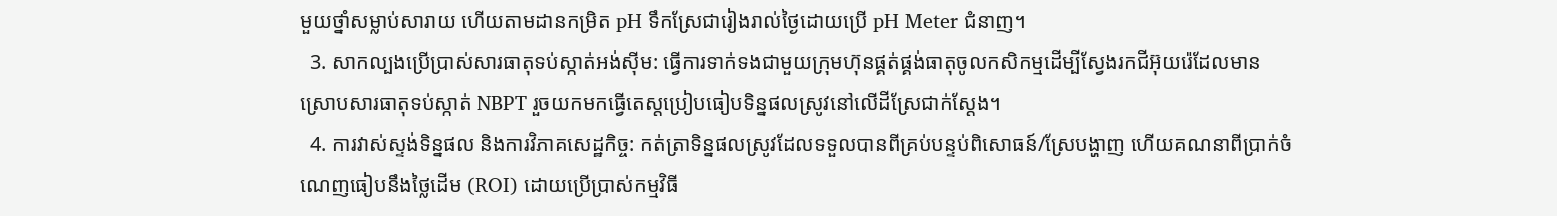មួយថ្នាំសម្លាប់សារាយ ហើយតាមដានកម្រិត pH ទឹកស្រែជារៀងរាល់ថ្ងៃដោយប្រើ pH Meter ជំនាញ។
  3. សាកល្បងប្រើប្រាស់សារធាតុទប់ស្កាត់អង់ស៊ីម: ធ្វើការទាក់ទងជាមួយក្រុមហ៊ុនផ្គត់ផ្គង់ធាតុចូលកសិកម្មដើម្បីស្វែងរកជីអ៊ុយរ៉េដែលមានស្រោបសារធាតុទប់ស្កាត់ NBPT រួចយកមកធ្វើតេស្តប្រៀបធៀបទិន្នផលស្រូវនៅលើដីស្រែជាក់ស្តែង។
  4. ការវាស់ស្ទង់ទិន្នផល និងការវិភាគសេដ្ឋកិច្ច: កត់ត្រាទិន្នផលស្រូវដែលទទួលបានពីគ្រប់បន្ទប់ពិសោធន៍/ស្រែបង្ហាញ ហើយគណនាពីប្រាក់ចំណេញធៀបនឹងថ្លៃដើម (ROI) ដោយប្រើប្រាស់កម្មវិធី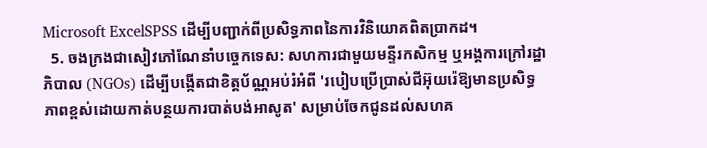Microsoft ExcelSPSS ដើម្បីបញ្ជាក់ពីប្រសិទ្ធភាពនៃការវិនិយោគពិតប្រាកដ។
  5. ចងក្រងជាសៀវភៅណែនាំបច្ចេកទេស: សហការជាមួយមន្ទីរកសិកម្ម ឬអង្គការក្រៅរដ្ឋាភិបាល (NGOs) ដើម្បីបង្កើតជាខិត្តប័ណ្ណអប់រំអំពី 'របៀបប្រើប្រាស់ជីអ៊ុយរ៉េឱ្យមានប្រសិទ្ធភាពខ្ពស់ដោយកាត់បន្ថយការបាត់បង់អាសូត' សម្រាប់ចែកជូនដល់សហគ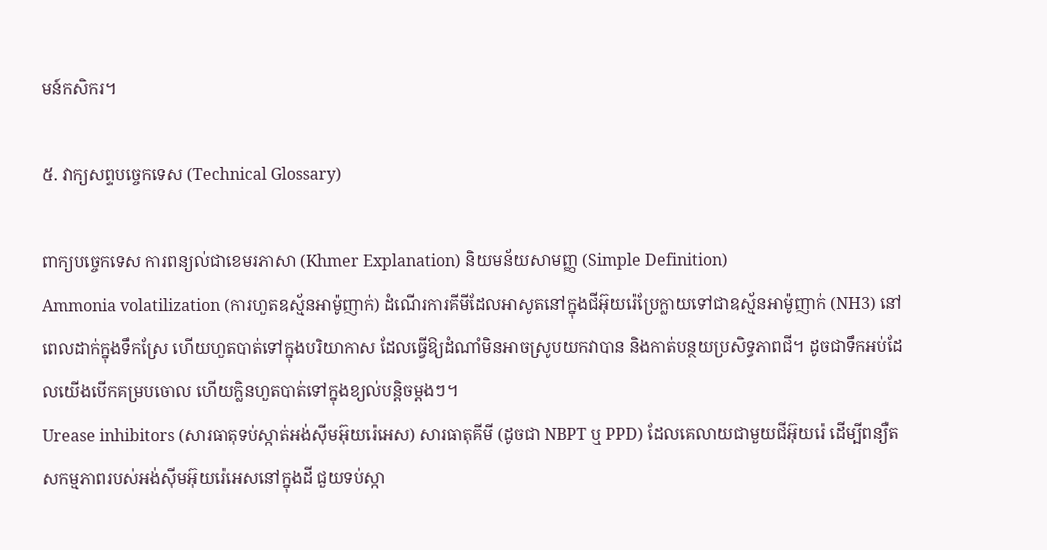មន៍កសិករ។

៥. វាក្យសព្ទបច្ចេកទេស (Technical Glossary)

ពាក្យបច្ចេកទេស ការពន្យល់ជាខេមរភាសា (Khmer Explanation) និយមន័យសាមញ្ញ (Simple Definition)
Ammonia volatilization (ការហួតឧស្ម័នអាម៉ូញាក់) ដំណើរការគីមីដែលអាសូតនៅក្នុងជីអ៊ុយរ៉េប្រែក្លាយទៅជាឧស្ម័នអាម៉ូញាក់ (NH3) នៅពេលដាក់ក្នុងទឹកស្រែ ហើយហួតបាត់ទៅក្នុងបរិយាកាស ដែលធ្វើឱ្យដំណាំមិនអាចស្រូបយកវាបាន និងកាត់បន្ថយប្រសិទ្ធភាពជី។ ដូចជាទឹកអប់ដែលយើងបើកគម្របចោល ហើយក្លិនហួតបាត់ទៅក្នុងខ្យល់បន្តិចម្តងៗ។
Urease inhibitors (សារធាតុទប់ស្កាត់អង់ស៊ីមអ៊ុយរ៉េអេស) សារធាតុគីមី (ដូចជា NBPT ឬ PPD) ដែលគេលាយជាមួយជីអ៊ុយរ៉េ ដើម្បីពន្យឺតសកម្មភាពរបស់អង់ស៊ីមអ៊ុយរ៉េអេសនៅក្នុងដី ជួយទប់ស្កា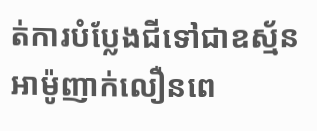ត់ការបំប្លែងជីទៅជាឧស្ម័នអាម៉ូញាក់លឿនពេ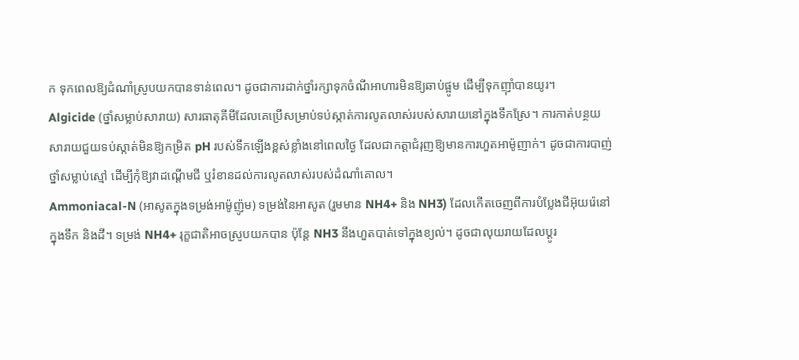ក ទុកពេលឱ្យដំណាំស្រូបយកបានទាន់ពេល។ ដូចជាការដាក់ថ្នាំរក្សាទុកចំណីអាហារមិនឱ្យឆាប់ផ្អូម ដើម្បីទុកញ៉ាំបានយូរ។
Algicide (ថ្នាំសម្លាប់សារាយ) សារធាតុគីមីដែលគេប្រើសម្រាប់ទប់ស្កាត់ការលូតលាស់របស់សារាយនៅក្នុងទឹកស្រែ។ ការកាត់បន្ថយសារាយជួយទប់ស្កាត់មិនឱ្យកម្រិត pH របស់ទឹកឡើងខ្ពស់ខ្លាំងនៅពេលថ្ងៃ ដែលជាកត្តាជំរុញឱ្យមានការហួតអាម៉ូញាក់។ ដូចជាការបាញ់ថ្នាំសម្លាប់ស្មៅ ដើម្បីកុំឱ្យវាដណ្តើមជី ឬរំខានដល់ការលូតលាស់របស់ដំណាំគោល។
Ammoniacal-N (អាសូតក្នុងទម្រង់អាម៉ូញ៉ូម) ទម្រង់នៃអាសូត (រួមមាន NH4+ និង NH3) ដែលកើតចេញពីការបំប្លែងជីអ៊ុយរ៉េនៅក្នុងទឹក និងដី។ ទម្រង់ NH4+ រុក្ខជាតិអាចស្រូបយកបាន ប៉ុន្តែ NH3 នឹងហួតបាត់ទៅក្នុងខ្យល់។ ដូចជាលុយរាយដែលប្តូរ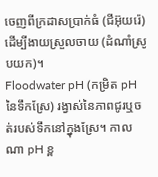ចេញពីក្រដាសប្រាក់ធំ (ជីអ៊ុយរ៉េ) ដើម្បីងាយស្រួលចាយ (ដំណាំស្រូបយក)។
Floodwater pH (កម្រិត pH នៃទឹកស្រែ) រង្វាស់នៃភាពជូរឬចត់របស់ទឹកនៅក្នុងស្រែ។ កាលណា pH ខ្ព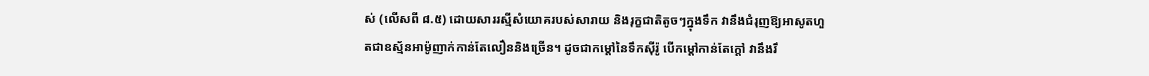ស់ (លើសពី ៨.៥) ដោយសាររស្មីសំយោគរបស់សារាយ និងរុក្ខជាតិតូចៗក្នុងទឹក វានឹងជំរុញឱ្យអាសូតហួតជាឧស្ម័នអាម៉ូញាក់កាន់តែលឿននិងច្រើន។ ដូចជាកម្តៅនៃទឹកស៊ីរ៉ូ បើកម្តៅកាន់តែក្តៅ វានឹងរឹ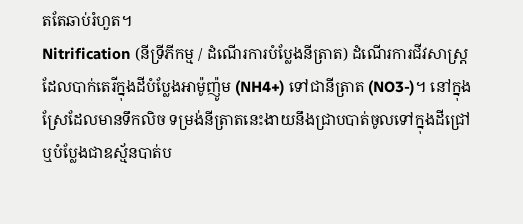តតែឆាប់រំហួត។
Nitrification (នីទ្រីភីកម្ម / ដំណើរការបំប្លែងនីត្រាត) ដំណើរការជីវសាស្ត្រដែលបាក់តេរីក្នុងដីបំប្លែងអាម៉ូញ៉ូម (NH4+) ទៅជានីត្រាត (NO3-)។ នៅក្នុងស្រែដែលមានទឹកលិច ទម្រង់នីត្រាតនេះងាយនឹងជ្រាបបាត់ចូលទៅក្នុងដីជ្រៅ ឬបំប្លែងជាឧស្ម័នបាត់ប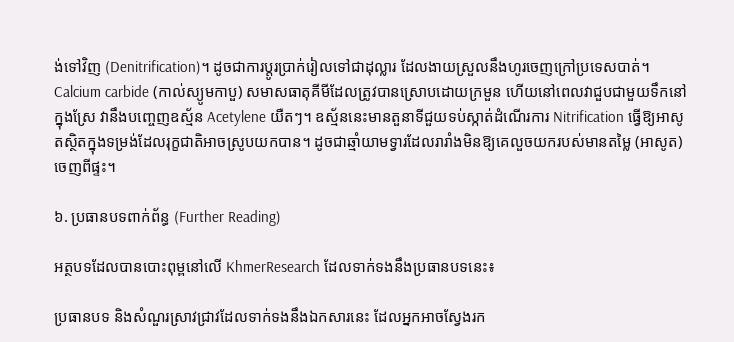ង់ទៅវិញ (Denitrification)។ ដូចជាការប្តូរប្រាក់រៀលទៅជាដុល្លារ ដែលងាយស្រួលនឹងហូរចេញក្រៅប្រទេសបាត់។
Calcium carbide (កាល់ស្យូមកាបួ) សមាសធាតុគីមីដែលត្រូវបានស្រោបដោយក្រមួន ហើយនៅពេលវាជួបជាមួយទឹកនៅក្នុងស្រែ វានឹងបញ្ចេញឧស្ម័ន Acetylene យឺតៗ។ ឧស្ម័ននេះមានតួនាទីជួយទប់ស្កាត់ដំណើរការ Nitrification ធ្វើឱ្យអាសូតស្ថិតក្នុងទម្រង់ដែលរុក្ខជាតិអាចស្រូបយកបាន។ ដូចជាឆ្មាំយាមទ្វារដែលរារាំងមិនឱ្យគេលួចយករបស់មានតម្លៃ (អាសូត) ចេញពីផ្ទះ។

៦. ប្រធានបទពាក់ព័ន្ធ (Further Reading)

អត្ថបទដែលបានបោះពុម្ពនៅលើ KhmerResearch ដែលទាក់ទងនឹងប្រធានបទនេះ៖

ប្រធានបទ និងសំណួរស្រាវជ្រាវដែលទាក់ទងនឹងឯកសារនេះ ដែលអ្នកអាចស្វែងរក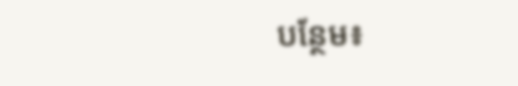បន្ថែម៖